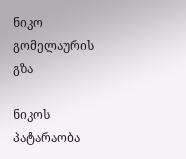ნიკო გომელაურის გზა

ნიკოს პატარაობა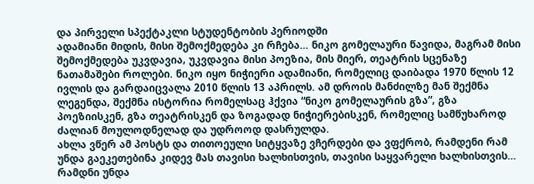და პირველი სპექტაკლი სტუდენტობის პერიოდში
ადამიანი მიდის, მისი შემოქმედება კი რჩება… ნიკო გომელაური წავიდა, მაგრამ მისი შემოქმედება უკვდავია, უკვდავია მისი პოეზია, მის მიერ, თეატრის სცენაზე ნათამაშები როლები. ნიკო იყო ნიჭიერი ადამიანი, რომელიც დაიბადა 1970 წლის 12 ივლის და გარდაიცვალა 2010 წლის 13 აპრილს. ამ დროის მანძილზე მან შექმნა ლეგენდა, შექმნა ისტორია რომელსაც ჰქვია “ნიკო გომელაურის გზა”, გზა პოეზიისკენ, გზა თეატრისკენ და ზოგადად ნიჭიერებისკენ, რომელიც სამწუხაროდ ძალიან მოულოდნელად და უდროოდ დასრულდა.
ახლა ვწერ ამ პოსტს და თითოეული სიტყვაზე ვჩერდები და ვფქრობ, რამდენი რამ უნდა გაეკეთებინა კიდევ მას თავისი ხალხისთვის, თავისი საყვარელი ხალხისთვის… რამდნი უნდა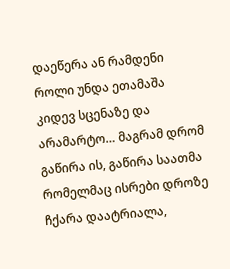დაეწერა ან რამდენი როლი უნდა ეთამაშა კიდევ სცენაზე და არამარტო… მაგრამ დრომ გაწირა ის, გაწირა საათმა რომელმაც ისრები დროზე ჩქარა დაატრიალა,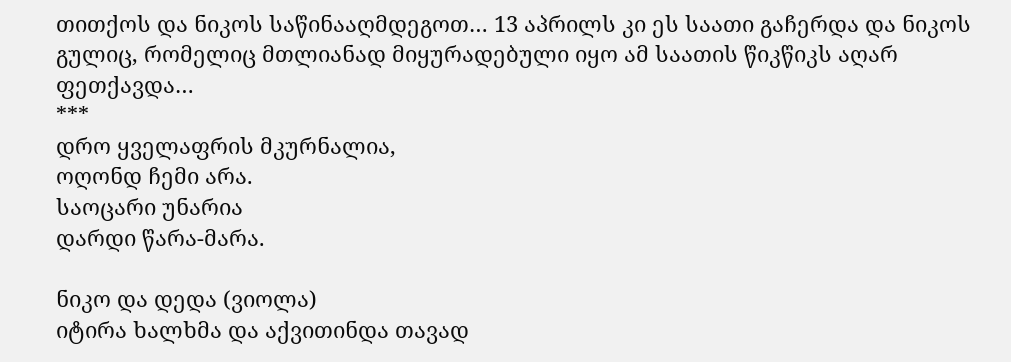თითქოს და ნიკოს საწინააღმდეგოთ… 13 აპრილს კი ეს საათი გაჩერდა და ნიკოს გულიც, რომელიც მთლიანად მიყურადებული იყო ამ საათის წიკწიკს აღარ ფეთქავდა…
***
დრო ყველაფრის მკურნალია,
ოღონდ ჩემი არა.
საოცარი უნარია
დარდი წარა-მარა.

ნიკო და დედა (ვიოლა)
იტირა ხალხმა და აქვითინდა თავად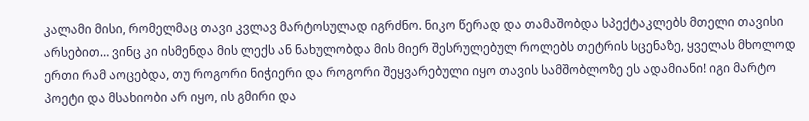კალამი მისი, რომელმაც თავი კვლავ მარტოსულად იგრძნო. ნიკო წერად და თამაშობდა სპექტაკლებს მთელი თავისი არსებით… ვინც კი ისმენდა მის ლექს ან ნახულობდა მის მიერ შესრულებულ როლებს თეტრის სცენაზე, ყველას მხოლოდ ერთი რამ აოცებდა, თუ როგორი ნიჭიერი და როგორი შეყვარებული იყო თავის სამშობლოზე ეს ადამიანი! იგი მარტო პოეტი და მსახიობი არ იყო, ის გმირი და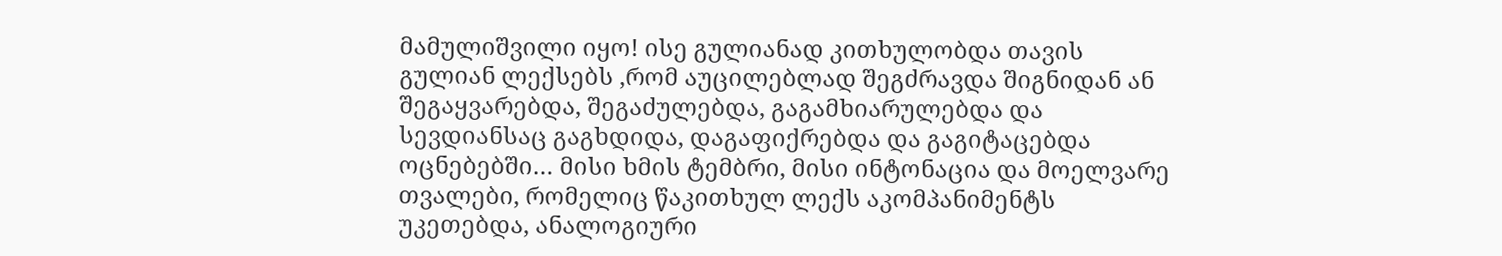მამულიშვილი იყო! ისე გულიანად კითხულობდა თავის გულიან ლექსებს ,რომ აუცილებლად შეგძრავდა შიგნიდან ან შეგაყვარებდა, შეგაძულებდა, გაგამხიარულებდა და სევდიანსაც გაგხდიდა, დაგაფიქრებდა და გაგიტაცებდა ოცნებებში… მისი ხმის ტემბრი, მისი ინტონაცია და მოელვარე თვალები, რომელიც წაკითხულ ლექს აკომპანიმენტს უკეთებდა, ანალოგიური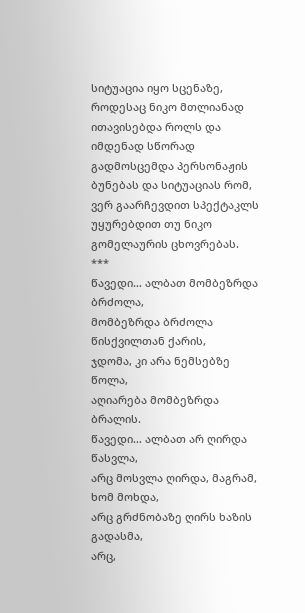სიტუაცია იყო სცენაზე, როდესაც ნიკო მთლიანად ითავისებდა როლს და იმდენად სწორად გადმოსცემდა პერსონაჟის ბუნებას და სიტუაციას რომ, ვერ გაარჩევდით სპექტაკლს უყურებდით თუ ნიკო გომელაურის ცხოვრებას.
***
წავედი… ალბათ მომბეზრდა ბრძოლა,
მომბეზრდა ბრძოლა წისქვილთან ქარის,
ჯდომა, კი არა ნემსებზე წოლა,
აღიარება მომბეზრდა ბრალის.
წავედი… ალბათ არ ღირდა წასვლა,
არც მოსვლა ღირდა, მაგრამ, ხომ მოხდა,
არც გრძნობაზე ღირს ხაზის გადასმა,
არც,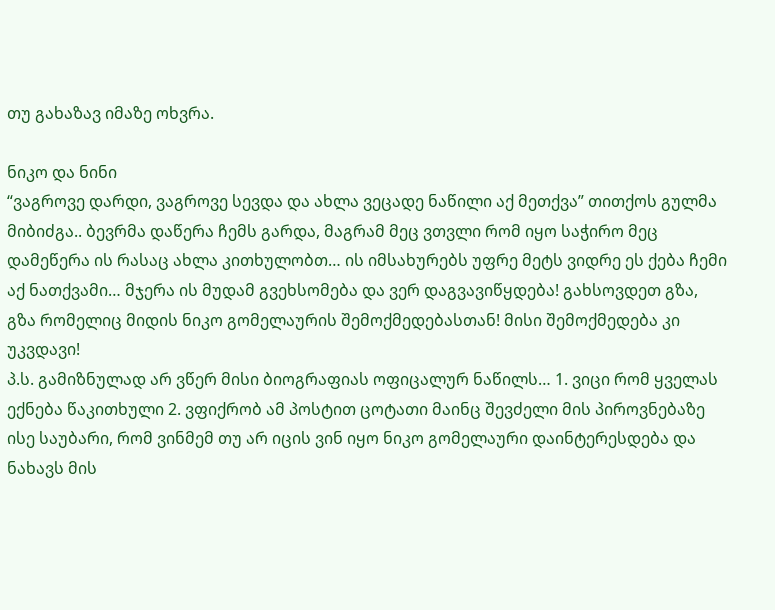თუ გახაზავ იმაზე ოხვრა.

ნიკო და ნინი
“ვაგროვე დარდი, ვაგროვე სევდა და ახლა ვეცადე ნაწილი აქ მეთქვა” თითქოს გულმა მიბიძგა.. ბევრმა დაწერა ჩემს გარდა, მაგრამ მეც ვთვლი რომ იყო საჭირო მეც დამეწერა ის რასაც ახლა კითხულობთ… ის იმსახურებს უფრე მეტს ვიდრე ეს ქება ჩემი აქ ნათქვამი… მჯერა ის მუდამ გვეხსომება და ვერ დაგვავიწყდება! გახსოვდეთ გზა, გზა რომელიც მიდის ნიკო გომელაურის შემოქმედებასთან! მისი შემოქმედება კი უკვდავი!
პ.ს. გამიზნულად არ ვწერ მისი ბიოგრაფიას ოფიცალურ ნაწილს… 1. ვიცი რომ ყველას ექნება წაკითხული 2. ვფიქრობ ამ პოსტით ცოტათი მაინც შევძელი მის პიროვნებაზე ისე საუბარი, რომ ვინმემ თუ არ იცის ვინ იყო ნიკო გომელაური დაინტერესდება და ნახავს მის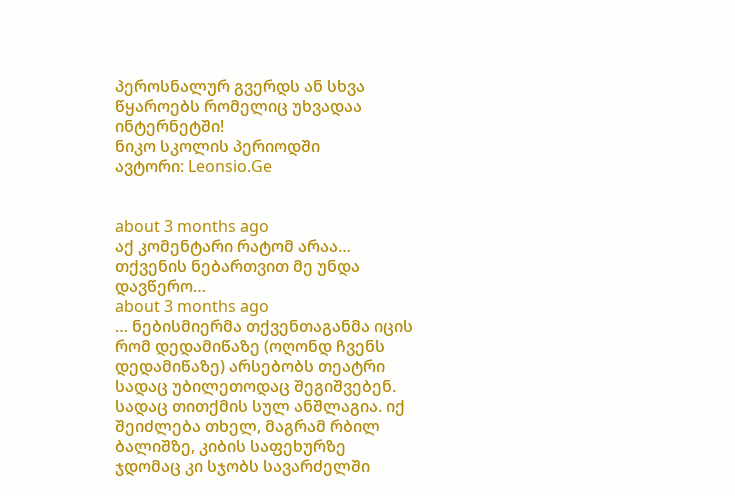პეროსნალურ გვერდს ან სხვა წყაროებს რომელიც უხვადაა ინტერნეტში!
ნიკო სკოლის პერიოდში
ავტორი: Leonsio.Ge


about 3 months ago
აქ კომენტარი რატომ არაა… თქვენის ნებართვით მე უნდა დავწერო…
about 3 months ago
… ნებისმიერმა თქვენთაგანმა იცის რომ დედამიწაზე (ოღონდ ჩვენს დედამიწაზე) არსებობს თეატრი სადაც უბილეთოდაც შეგიშვებენ. სადაც თითქმის სულ ანშლაგია. იქ შეიძლება თხელ, მაგრამ რბილ ბალიშზე, კიბის საფეხურზე ჯდომაც კი სჯობს სავარძელში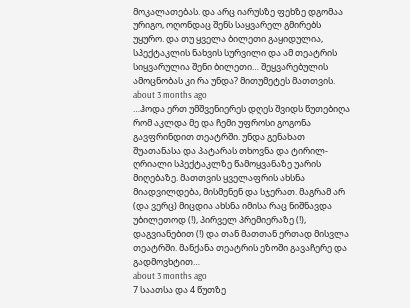მოკალათებას. და არც იარუსზე ფეხზე დგომაა ურიგო, ოღონდაც შენს საყვარელ გმირებს უყურო. და თუ ყველა ბილეთი გაყიდულია, სპექტაკლის ნახვის სურვილი და ამ თეატრის სიყვარულია შენი ბილეთი… შეყვარებულის ამოცნობას კი რა უნდა? მითუმეტეს მათთვის.
about 3 months ago
…ჰოდა ერთ უმშვენიერეს დღეს შვიდს წუთებიღა რომ აკლდა მე და ჩემი უფროსი გოგონა გავფრინდით თეატრში. უნდა გენახათ შუათანასა და პატარას თხოვნა და ტირილ-ღრიალი სპექტაკლზე წამოყვანაზე უარის მიღებაზე. მათთვის ყველაფრის ახსნა მიადვილდება, მისმენენ და სჯერათ. მაგრამ არ (და ვერც) მიცდია ახსნა იმისა რაც ნიშნავდა უბილეთოდ (!), პირველ პრემიერაზე (!), დაგვიანებით (!) და თან მათთან ერთად მისვლა თეატრში. მანქანა თეატრის ეზოში გავაჩერე და გადმოვხტით…
about 3 months ago
7 საათსა და 4 წუთზე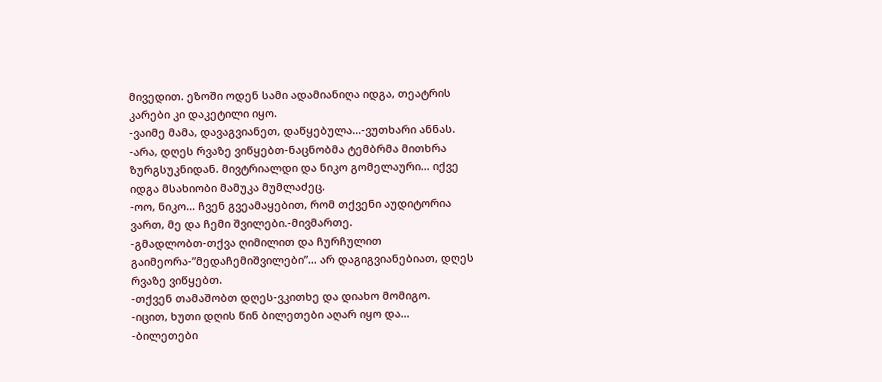მივედით. ეზოში ოდენ სამი ადამიანიღა იდგა, თეატრის კარები კი დაკეტილი იყო.
-ვაიმე მამა, დავაგვიანეთ, დაწყებულა…-ვუთხარი ანნას.
-არა, დღეს რვაზე ვიწყებთ-ნაცნობმა ტემბრმა მითხრა ზურგსუკნიდან. მივტრიალდი და ნიკო გომელაური… იქვე იდგა მსახიობი მამუკა მუმლაძეც.
-ოო, ნიკო… ჩვენ გვეამაყებით, რომ თქვენი აუდიტორია ვართ, მე და ჩემი შვილები.-მივმართე.
-გმადლობთ-თქვა ღიმილით და ჩურჩულით გაიმეორა-”მედაჩემიშვილები”… არ დაგიგვიანებიათ, დღეს რვაზე ვიწყებთ.
-თქვენ თამაშობთ დღეს-ვკითხე და დიახო მომიგო.
-იცით, ხუთი დღის წინ ბილეთები აღარ იყო და…
-ბილეთები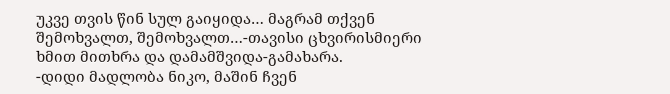უკვე თვის წინ სულ გაიყიდა… მაგრამ თქვენ შემოხვალთ, შემოხვალთ…-თავისი ცხვირისმიერი ხმით მითხრა და დამამშვიდა-გამახარა.
-დიდი მადლობა ნიკო, მაშინ ჩვენ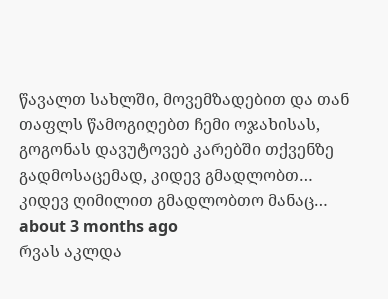წავალთ სახლში, მოვემზადებით და თან თაფლს წამოგიღებთ ჩემი ოჯახისას, გოგონას დავუტოვებ კარებში თქვენზე გადმოსაცემად, კიდევ გმადლობთ…
კიდევ ღიმილით გმადლობთო მანაც…
about 3 months ago
რვას აკლდა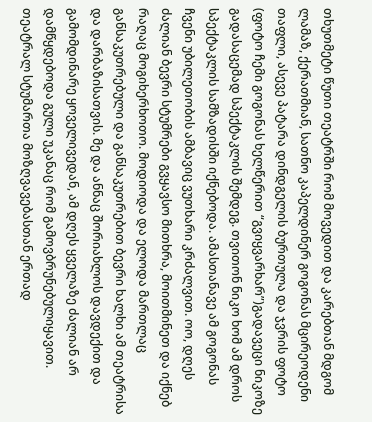თხუთმეტი წუთი თეატრში რომ მოვედით და კარებთან მდგომ ლამაზ, ქერათმიან, სათნო კაპელდინერ გოგონას მცირეოდენი თაფლი, ასევე პატარა დინდგელის ბურთულა და ჯვრის ფოტო (ფოტო ჩემი გოგონას ხელწერით “გვიყვარხარ”)გადავეცი ნიკოზე გადასაცემად სპექტაკლის შემდეგ. თვითონ ნიკო ხომ ამ დროს სპექტაკლის სამზადისში იქნებოდა. ამასთანავე ამ გოგონას ჩვენი უბილეთობის ამბავიც ვუთხარი კრძალვით. ოო, დღეს ძალიან ბევრი სტუმრები გვყავსო მითხრა, მოითმინეთ და იქნებ რაღაც მოგიხერხოთო. მოდიოდა და ელოდა მართლაც განსაკუთრებული და განსაკუთრებით ბევრი ხალხი ამ თეატრისა და დარბაზისათვის. მე და ანნაც შორიახლოს დავდექით და გამომდინარე ყოველივედან, ამ დღეს ყველაზე ძალიან არ დამწყდებოდა გული უკანაც რომ გამოვბრუნებულიყავით. თეატრალ სტუმართა მოზღვავებასთან ერთად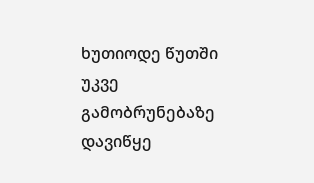ხუთიოდე წუთში უკვე გამობრუნებაზე დავიწყე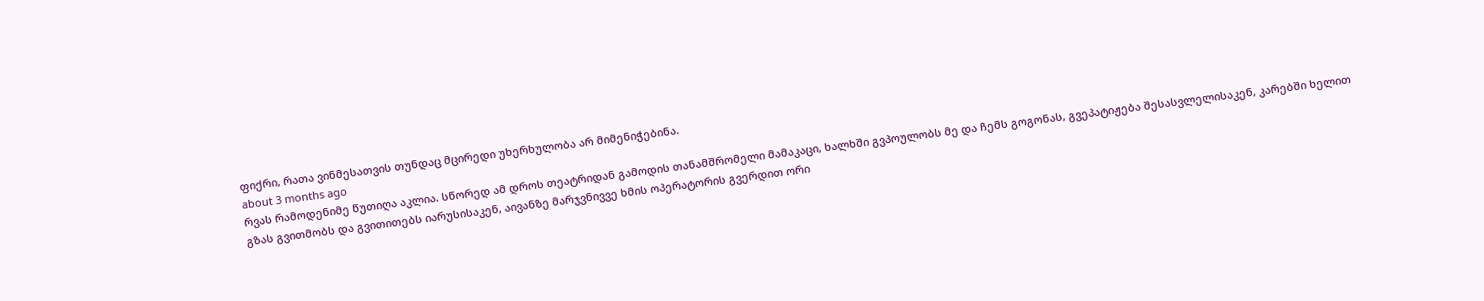ფიქრი, რათა ვინმესათვის თუნდაც მცირედი უხერხულობა არ მიმენიჭებინა.
about 3 months ago
რვას რამოდენიმე წუთიღა აკლია. სწორედ ამ დროს თეატრიდან გამოდის თანამშრომელი მამაკაცი, ხალხში გვპოულობს მე და ჩემს გოგონას, გვეპატიჟება შესასვლელისაკენ, კარებში ხელით გზას გვითმობს და გვითითებს იარუსისაკენ, აივანზე მარჯვნივვე ხმის ოპერატორის გვერდით ორი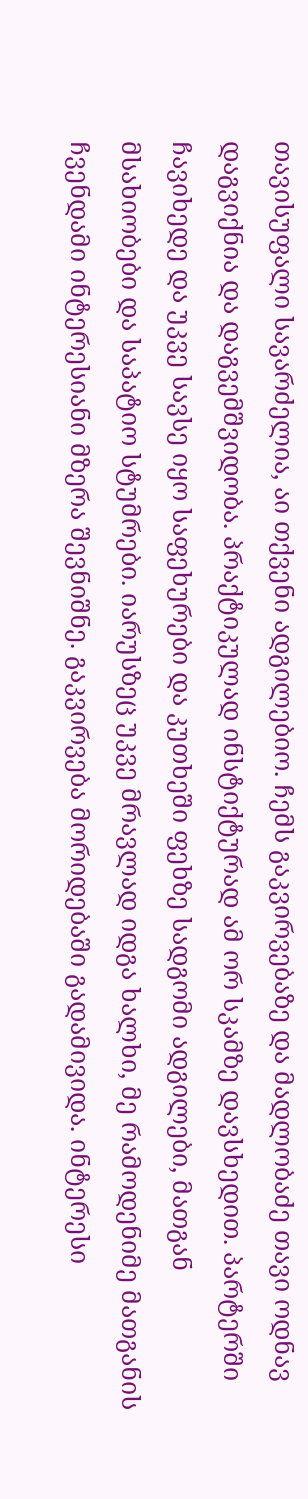თავისუფალი სავარძელია, აი თქვენი ადგილებიო. ჩემს გაკვირვებაზე და მადლობაძე თავი ოდნავ დაგვიქნია და დაგვემშვიდობა. პრაქტიკულად ინსტიქტურად ამ ორ სკამზე დავსხედით. პარტერში ჩავიხედე და უკვე სავსე იყო საფეხურები და კუთხეში ფეხზე სადგომი ადგილები, მათგან მსახიობები და საპატიო სტუმრები. იარუსზეც უკვე მრავლად იდგა ხალხი, მე რამოდენიმე მათგანის ჩვენდამი ინტერესიანი მზერა შევნიშნე. გაკვირვება მორიდებაში გადამივიდა. ინტერესი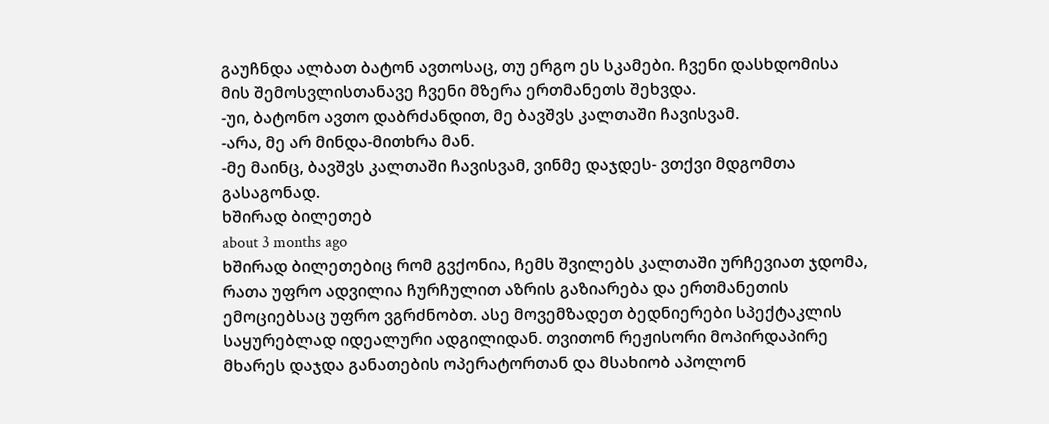გაუჩნდა ალბათ ბატონ ავთოსაც, თუ ერგო ეს სკამები. ჩვენი დასხდომისა მის შემოსვლისთანავე ჩვენი მზერა ერთმანეთს შეხვდა.
-უი, ბატონო ავთო დაბრძანდით, მე ბავშვს კალთაში ჩავისვამ.
-არა, მე არ მინდა-მითხრა მან.
-მე მაინც, ბავშვს კალთაში ჩავისვამ, ვინმე დაჯდეს- ვთქვი მდგომთა გასაგონად.
ხშირად ბილეთებ
about 3 months ago
ხშირად ბილეთებიც რომ გვქონია, ჩემს შვილებს კალთაში ურჩევიათ ჯდომა, რათა უფრო ადვილია ჩურჩულით აზრის გაზიარება და ერთმანეთის ემოციებსაც უფრო ვგრძნობთ. ასე მოვემზადეთ ბედნიერები სპექტაკლის საყურებლად იდეალური ადგილიდან. თვითონ რეჟისორი მოპირდაპირე მხარეს დაჯდა განათების ოპერატორთან და მსახიობ აპოლონ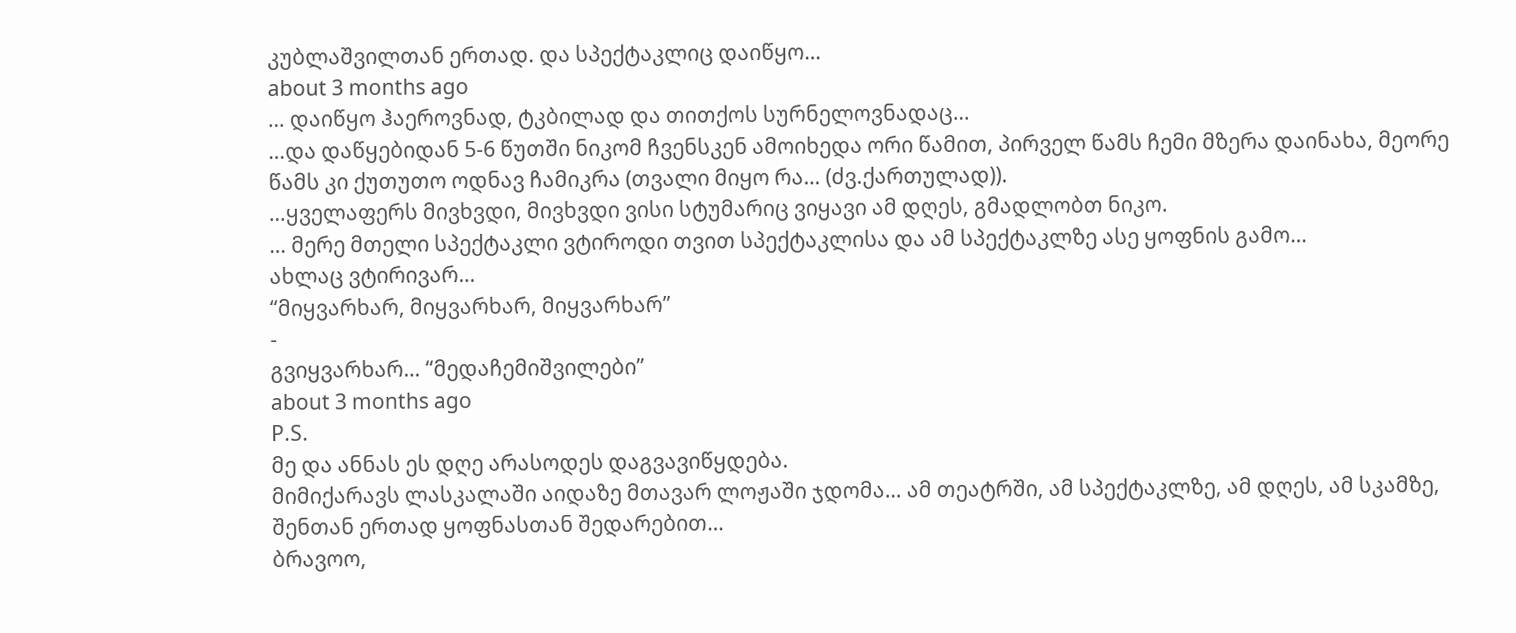კუბლაშვილთან ერთად. და სპექტაკლიც დაიწყო…
about 3 months ago
… დაიწყო ჰაეროვნად, ტკბილად და თითქოს სურნელოვნადაც…
…და დაწყებიდან 5-6 წუთში ნიკომ ჩვენსკენ ამოიხედა ორი წამით, პირველ წამს ჩემი მზერა დაინახა, მეორე წამს კი ქუთუთო ოდნავ ჩამიკრა (თვალი მიყო რა… (ძვ.ქართულად)).
…ყველაფერს მივხვდი, მივხვდი ვისი სტუმარიც ვიყავი ამ დღეს, გმადლობთ ნიკო.
… მერე მთელი სპექტაკლი ვტიროდი თვით სპექტაკლისა და ამ სპექტაკლზე ასე ყოფნის გამო…
ახლაც ვტირივარ…
“მიყვარხარ, მიყვარხარ, მიყვარხარ”
-
გვიყვარხარ… “მედაჩემიშვილები”
about 3 months ago
P.S.
მე და ანნას ეს დღე არასოდეს დაგვავიწყდება.
მიმიქარავს ლასკალაში აიდაზე მთავარ ლოჟაში ჯდომა… ამ თეატრში, ამ სპექტაკლზე, ამ დღეს, ამ სკამზე, შენთან ერთად ყოფნასთან შედარებით…
ბრავოო,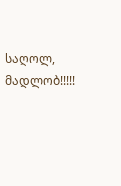საღოლ, მადლობ!!!!!